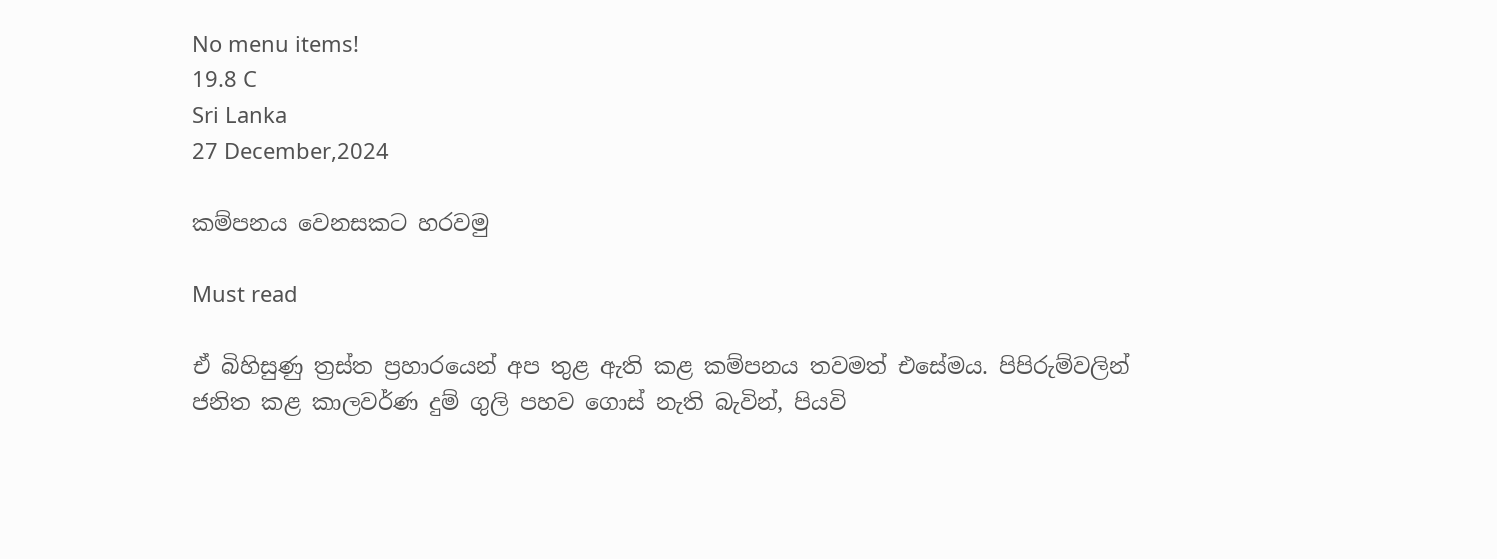No menu items!
19.8 C
Sri Lanka
27 December,2024

කම්පනය වෙනසකට හරවමු

Must read

ඒ බිහිසුණු ත්‍රස්ත ප්‍රහාරයෙන් අප තුළ ඇති කළ කම්පනය තවමත් එසේමය. පිපිරුම්වලින් ජනිත කළ කාලවර්ණ දුම් ගුලි පහව ගොස් නැති බැවින්, පියවි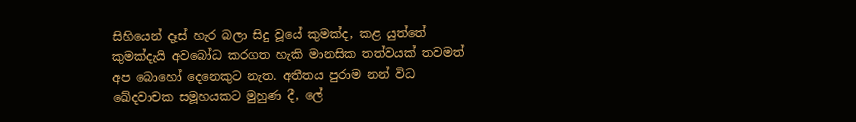සිහියෙන් දෑස් හැර බලා සිදු වූයේ කුමක්ද, කළ යුත්තේ කුමක්දැයි අවබෝධ කරගත හැකි මානසික තත්වයක් තවමත් අප බොහෝ දෙනෙකුට නැත. අතීතය පුරාම නන් විධ ඛේදවාචක සමූහයකට මුහුණ දී, ලේ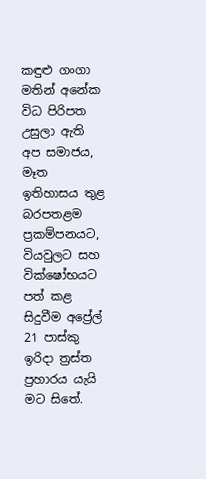කඳුළු ගංගා මතින් අනේක විධ පිරිපත උසුලා ඇති අප සමාජය, මෑත ඉතිහාසය තුළ බරපතළම ප්‍රකම්පනයට, වියවුලට සහ වික්ෂෝභයට පත් කළ සිදුවීම අප්‍රේල් 21 පාස්කු ඉරිදා ත්‍රස්ත ප්‍රහාරය යැයි මට සිතේ.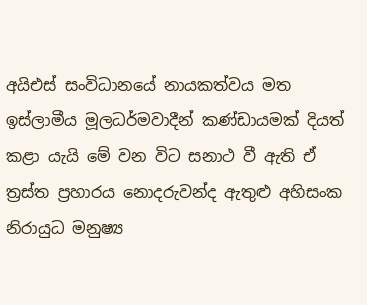අයිඑස් සංවිධානයේ නායකත්වය මත ඉස්ලාමීය මූලධර්මවාදීන් කණ්ඩායමක් දියත් කළා යැයි මේ වන විට සනාථ වී ඇති ඒ ත්‍රස්ත ප්‍රහාරය නොදරුවන්ද ඇතුළු අහිසංක නිරායුධ මනුෂ්‍ය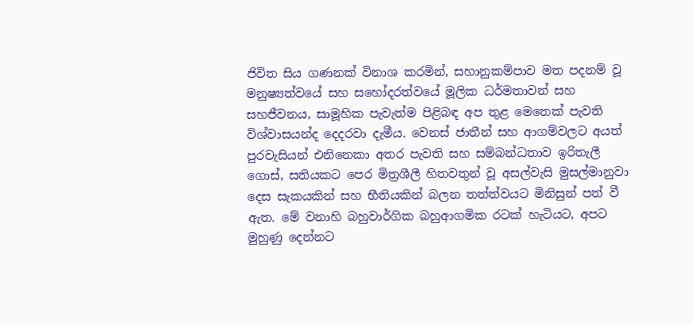ජිවිත සිය ගණනක් විනාශ කරමින්, සහානුකම්පාව මත පදනම් වූ මනුෂ්‍යත්වයේ සහ සහෝදරත්වයේ මූලික ධර්මතාවන් සහ සහජීවනය, සාමූහික පැවැත්ම පිළිබඳ අප තුළ මෙතෙක් පැවති විශ්වාසයන්ද දෙදරවා දැමීය. වෙනස් ජාතීන් සහ ආගම්වලට අයත් පුරවැසියන් එනිනෙකා අතර පැවති සහ සම්බන්ධතාව ඉරිතැලී ගොස්, සතියකට පෙර මිත්‍රශීලී හිතවතුන් වූ අසල්වැසි මුසල්මානුවා දෙස සැකයකින් සහ භීතියකින් බලන තත්ත්වයට මිනිසුන් පත් වී ඇත. මේ වනාහි බහුවාර්ගික බහුආගමික රටක් හැටියට, අපට මුහුණු දෙන්නට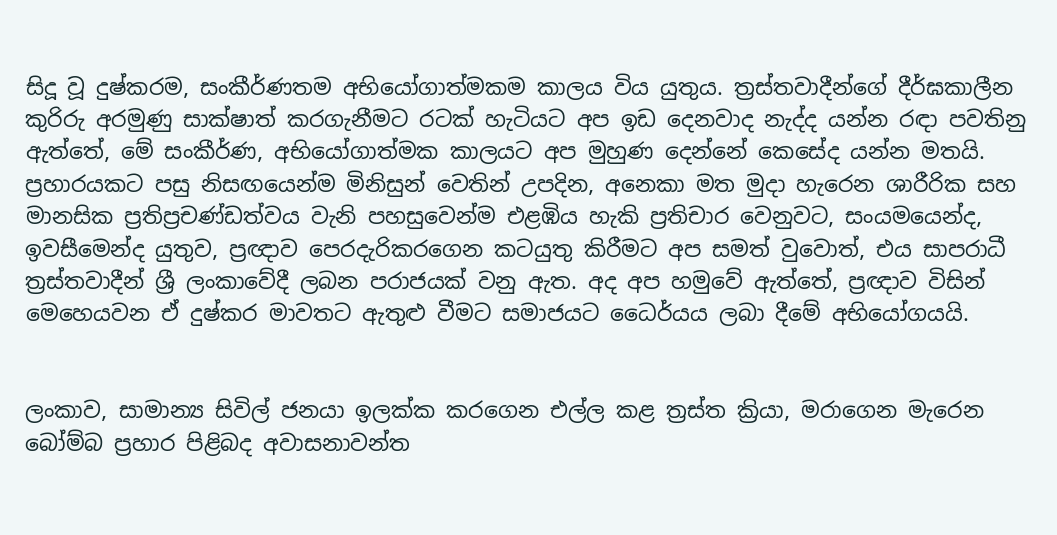සිදූ වූ දුෂ්කරම, සංකීර්ණතම අභියෝගාත්මකම කාලය විය යුතුය. ත්‍රස්තවාදීන්ගේ දීර්ඝකාලීන කුරිරු අරමුණු සාක්ෂාත් කරගැනීමට රටක් හැටියට අප ඉඩ දෙනවාද නැද්ද යන්න රඳා පවතිනු ඇත්තේ, මේ සංකීර්ණ, අභියෝගාත්මක කාලයට අප මුහුණ දෙන්නේ කෙසේද යන්න මතයි. ප්‍රහාරයකට පසු නිසඟයෙන්ම මිනිසුන් වෙතින් උපදින, අනෙකා මත මුදා හැරෙන ශාරීරික සහ මානසික ප්‍රතිප්‍රචණ්ඩත්වය වැනි පහසුවෙන්ම එළඹිය හැකි ප්‍රතිචාර වෙනුවට, සංයමයෙන්ද, ඉවසීමෙන්ද යුතුව, ප්‍රඥාව පෙරදැරිකරගෙන කටයුතු කිරීමට අප සමත් වුවොත්, එය සාපරාධී ත්‍රස්තවාදීන් ශ්‍රී ලංකාවේදී ලබන පරාජයක් වනු ඇත. අද අප හමුවේ ඇත්තේ, ප්‍රඥාව විසින් මෙහෙයවන ඒ දුෂ්කර මාවතට ඇතුළු වීමට සමාජයට ධෛර්යය ලබා දීමේ අභියෝගයයි.


ලංකාව, සාමාන්‍ය සිවිල් ජනයා ඉලක්ක කරගෙන එල්ල කළ ත්‍රස්ත ක්‍රියා, මරාගෙන මැරෙන බෝම්බ ප්‍රහාර පිළිබද අවාසනාවන්ත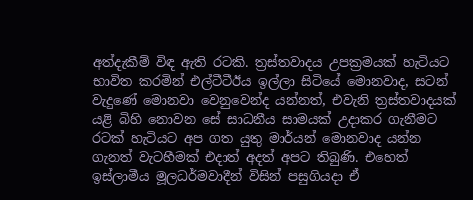අත්දැකීම් විඳ ඇති රටකි. ත්‍රස්තවාදය උපක්‍රමයක් හැටියට භාවිත කරමින් එල්ටීටීඊය ඉල්ලා සිටියේ මොනවාද, සටන් වැදුණේ මොනවා වෙනුවෙන්ද යන්නත්, එවැනි ත්‍රස්තවාදයක් යළි බිහි නොවන සේ සාධනීය සාමයක් උදාකර ගැනීමට රටක් හැටියට අප ගත යුතු මාර්යන් මොනවාද යන්න ගැනත් වැටහීමක් එදාත් අදත් අපට තිබුණි. එහෙත් ඉස්ලාමීය මූලධර්මවාදීන් විසින් පසුගියදා ඒ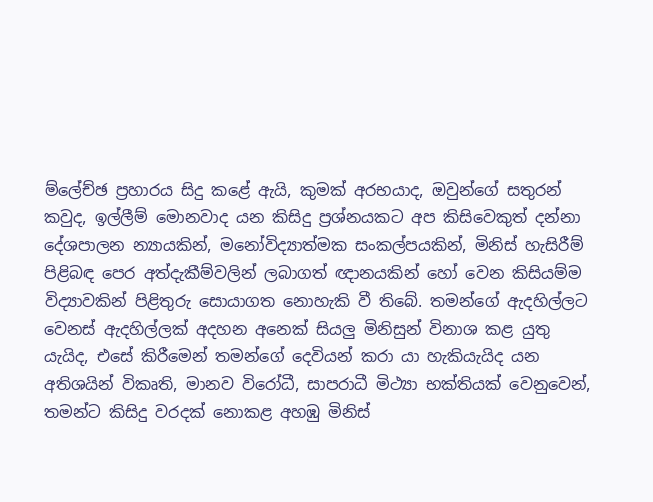ම්ලේච්ඡ ප්‍රහාරය සිදු කළේ ඇයි, කුමක් අරභයාද, ඔවුන්ගේ සතුරන් කවුද, ඉල්ලීම් මොනවාද යන කිසිදු ප්‍රශ්නයකට අප කිසිවෙකුත් දන්නා දේශපාලන න්‍යායකින්, මනෝවිද්‍යාත්මක සංකල්පයකින්, මිනිස් හැසිරීම් පිළිබඳ පෙර අත්දැකීම්වලින් ලබාගත් ඥානයකින් හෝ වෙන කිසියම්ම විද්‍යාවකින් පිළිතුරු සොයාගත නොහැකි වී තිබේ. තමන්ගේ ඇදහිල්ලට වෙනස් ඇදහිල්ලක් අදහන අනෙක් සියලු මිනිසුන් විනාශ කළ යුතු යැයිද, එසේ කිරීමෙන් තමන්ගේ දෙවියන් කරා යා හැකියැයිද යන අතිශයින් විකෘති, මානව විරෝධී, සාපරාධී මිථ්‍යා භක්තියක් වෙනුවෙන්, තමන්ට කිසිදු වරදක් නොකළ අහඹු මිනිස්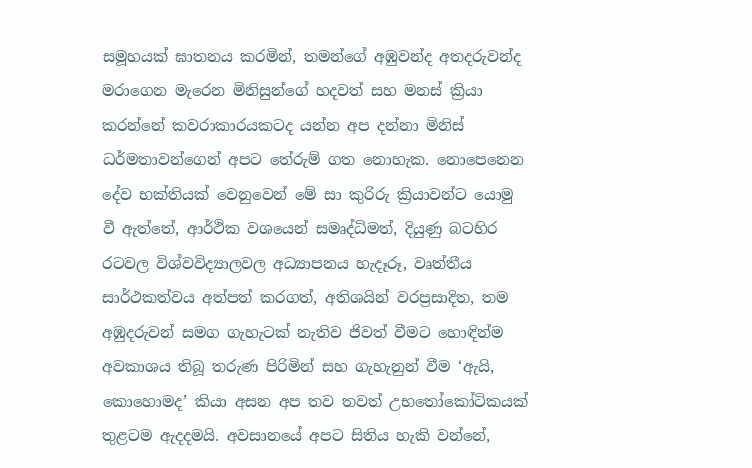සමූහයක් ඝාතනය කරමින්, තමන්ගේ අඹුවන්ද අතදරුවන්ද මරාගෙන මැරෙන මිනිසුන්ගේ හදවත් සහ මනස් ක්‍රියා කරන්නේ කවරාකාරයකටද යන්න අප දන්නා මිනිස් ධර්මතාවන්ගෙන් අපට තේරුම් ගත නොහැක. නොපෙනෙන දේව භක්තියක් වෙනුවෙන් මේ සා කුරිරු ක්‍රියාවන්ට යොමු වී ඇත්තේ, ආර්ථික වශයෙන් සමෘද්ධිමත්, දියුණු බටහිර රටවල විශ්වවිද්‍යාලවල අධ්‍යාපනය හැදෑරූ, වෘත්තීය සාර්ථකත්වය අත්පත් කරගත්, අතිශයින් වරප්‍රසාදිත, තම අඹුදරුවන් සමග ගැහැටක් නැතිව ජිවත් වීමට හොඳින්ම අවකාශය තිබූ තරුණ පිරිමින් සහ ගැහැනුන් වීම ‘ඇයි, කොහොමද’ කියා අසන අප තව තවත් උභතෝකෝටිකයක් තුළටම ඇදදමයි. අවසානයේ අපට සිතිය හැකි වන්නේ,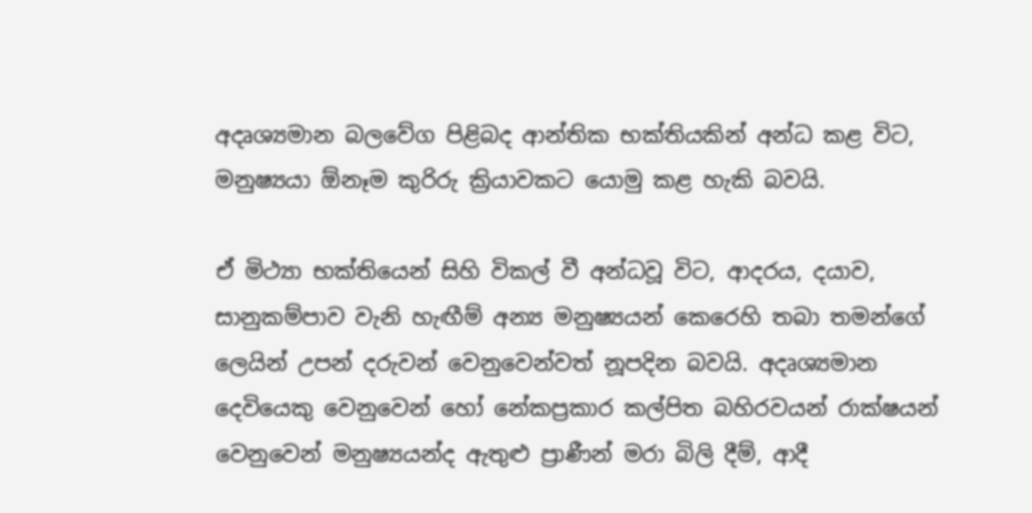අදෘශ්‍යමාන බලවේග පිළිබද ආන්තික භක්තියකින් අන්ධ කළ විට, මනුෂ්‍යයා ඕනෑම කුරිරු ක්‍රියාවකට යොමු කළ හැකි බවයි.

ඒ මිථ්‍යා භක්තියෙන් සිහි විකල් වී අන්ධවූ විට, ආදරය, දයාව, සානුකම්පාව වැනි හැඟීම් අන්‍ය මනුෂ්‍යයන් කෙරෙහි තබා තමන්ගේ ලෙයින් උපන් දරුවන් වෙනුවෙන්වත් නූපදින බවයි. අදෘශ්‍යමාන දෙවියෙකු වෙනුවෙන් හෝ නේකප්‍රකාර කල්පිත බහිරවයන් රාක්ෂයන් වෙනුවෙන් මනුෂ්‍යයන්ද ඇතුළු ප්‍රාණීන් මරා බිලි දීම්, ආදී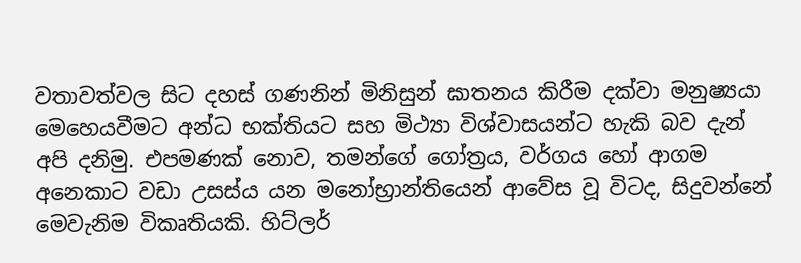වතාවත්වල සිට දහස් ගණනින් මිනිසුන් ඝාතනය කිරීම දක්වා මනුෂ්‍යයා මෙහෙයවීමට අන්ධ භක්තියට සහ මිථ්‍යා විශ්වාසයන්ට හැකි බව දැන් අපි දනිමු. එපමණක් නොව, තමන්ගේ ගෝත්‍රය, වර්ගය හෝ ආගම අනෙකාට වඩා උසස්ය යන මනෝභ්‍රාන්තියෙන් ආවේස වූ විටද, සිදුවන්නේ මෙවැනිම විකෘතියකි. හිට්ලර්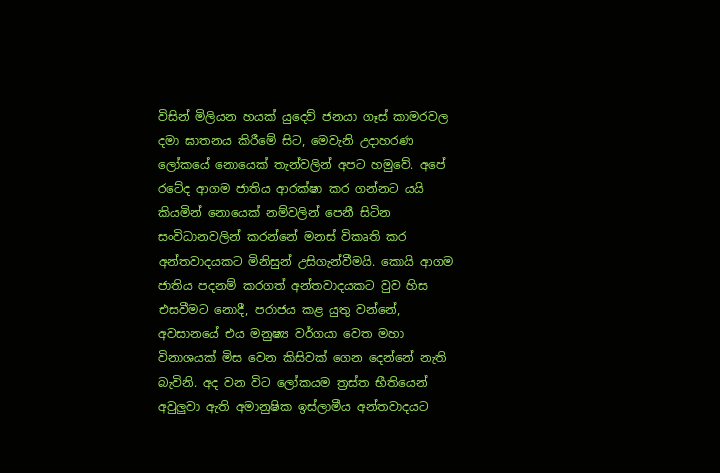විසින් මිලියන හයක් යුදෙව් ජනයා ගෑස් කාමරවල දමා ඝාතනය කිරීමේ සිට, මෙවැනි උදාහරණ ලෝකයේ නොයෙක් තැන්වලින් අපට හමුවේ. අපේ රටේද ආගම ජාතිය ආරක්ෂා කර ගන්නට යයි කියමින් නොයෙක් නම්වලින් පෙනී සිටින සංවිධානවලින් කරන්නේ මනස් විකෘති කර අන්තවාදයකට මිනිසුන් උසිගැන්වීමයි. කොයි ආගම ජාතිය පදනම් කරගත් අන්තවාදයකට වුව හිස එසවීමට නොදී, පරාජය කළ යුතු වන්නේ, අවසානයේ එය මනුෂ්‍ය වර්ගයා වෙත මහා විනාශයක් මිස වෙන කිසිවක් ගෙන දෙන්නේ නැති බැවිනි. අද වන විට ලෝකයම ත්‍රස්ත භීතියෙන් අවුලුවා ඇති අමානුෂික ඉස්ලාමීය අන්තවාදයට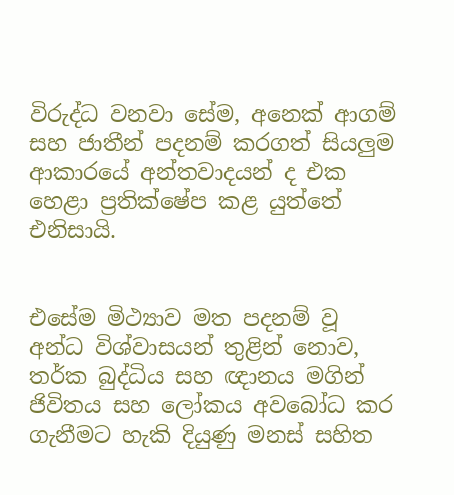විරුද්ධ වනවා සේම, අනෙක් ආගම් සහ ජාතීන් පදනම් කරගත් සියලුම ආකාරයේ අන්තවාදයන් ද එක හෙළා ප්‍රතික්ෂේප කළ යුත්තේ එනිසායි.


එසේම මිථ්‍යාව මත පදනම් වූ අන්ධ විශ්වාසයන් තුළින් නොව, තර්ක බුද්ධිය සහ ඥානය මගින් ජිවිතය සහ ලෝකය අවබෝධ කර ගැනීමට හැකි දියුණු මනස් සහිත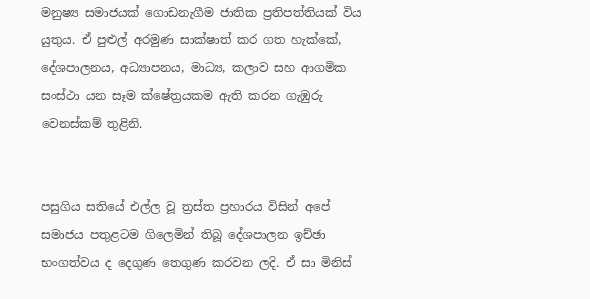මනුෂ්‍ය සමාජයක් ගොඩනැගීම ජාතික ප්‍රතිපත්තියක් විය යුතුය. ඒ පුළුල් අරමුණ සාක්ෂාත් කර ගත හැක්කේ, දේශපාලනය, අධ්‍යාපනය, මාධ්‍ය, කලාව සහ ආගමික සංස්ථා යන සෑම ක්ෂේත්‍රයකම ඇති කරන ගැඹුරු වෙනස්කම් තුළිනි.


පසුගිය සතියේ එල්ල වූ ත්‍රස්ත ප්‍රහාරය විසින් අපේ සමාජය පතුළටම ගිලෙමින් තිබූ දේශපාලන ඉච්ඡා භංගත්වය ද දෙගුණ තෙගුණ කරවන ලදි. ඒ සා මිනිස්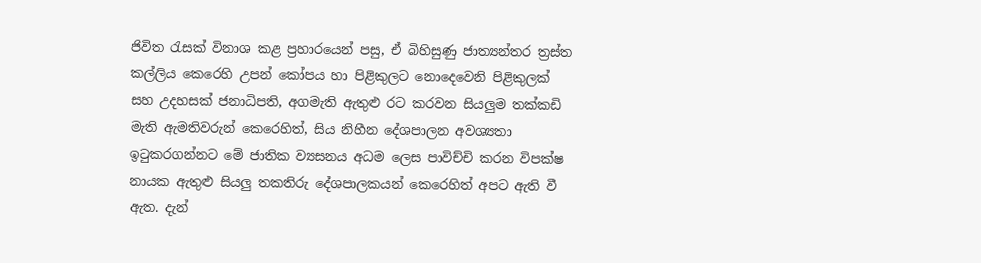ජිවිත රැසක් විනාශ කළ ප්‍රහාරයෙන් පසු, ඒ බිහිසුණු ජාත්‍යන්තර ත්‍රස්ත කල්ලිය කෙරෙහි උපන් කෝපය හා පිළිකුලට නොදෙවෙනි පිළිකුලක් සහ උදහසක් ජනාධිපති, අගමැති ඇතුළු රට කරවන සියලුම තක්කඩි මැති ඇමතිවරුන් කෙරෙහිත්, සිය නිහීන දේශපාලන අවශ්‍යතා ඉටුකරගන්නට මේ ජාතික ව්‍යසනය අධම ලෙස පාවිච්චි කරන විපක්ෂ නායක ඇතුළු සියලු තකතිරු දේශපාලකයන් කෙරෙහිත් අපට ඇති වී ඇත. දැන්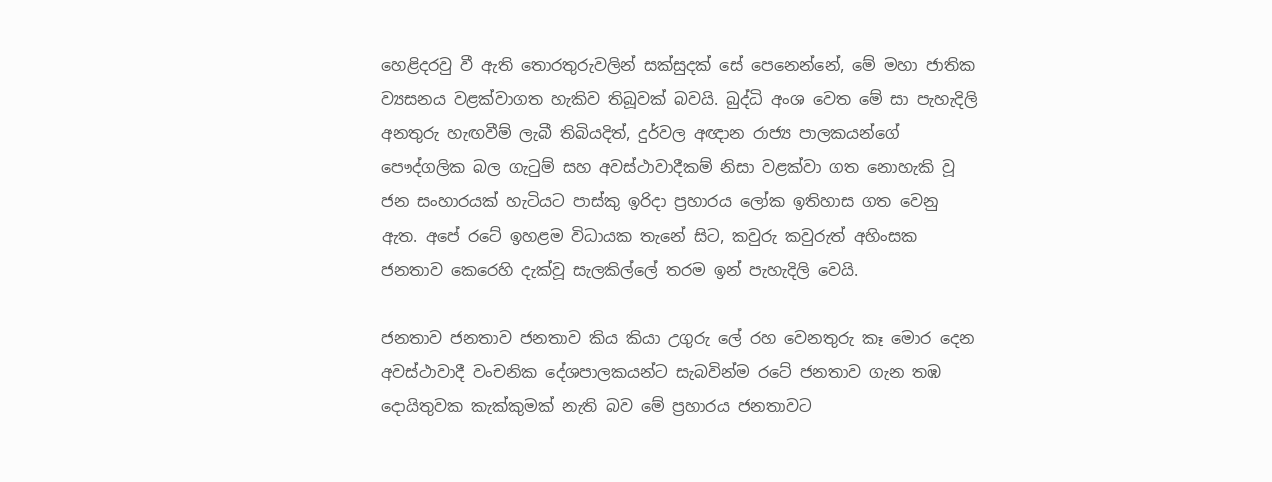හෙළිදරවු වී ඇති තොරතුරුවලින් සක්සුදක් සේ පෙනෙන්නේ, මේ මහා ජාතික ව්‍යසනය වළක්වාගත හැකිව තිබූවක් බවයි. බුද්ධි අංශ වෙත මේ සා පැහැදිලි අනතුරු හැඟවීම් ලැබී තිබියදිත්, දුර්වල අඥාන රාජ්‍ය පාලකයන්ගේ පෞද්ගලික බල ගැටුම් සහ අවස්ථාවාදීකම් නිසා වළක්වා ගත නොහැකි වූ ජන සංහාරයක් හැටියට පාස්කු ඉරිදා ප්‍රහාරය ලෝක ඉතිහාස ගත වෙනු ඇත. අපේ රටේ ඉහළම විධායක තැනේ සිට, කවුරු කවුරුත් අහිංසක ජනතාව කෙරෙහි දැක්වූ සැලකිල්ලේ තරම ඉන් පැහැදිලි වෙයි.

ජනතාව ජනතාව ජනතාව කිය කියා උගුරු ලේ රහ වෙනතුරු කෑ මොර දෙන අවස්ථාවාදී වංචනික දේශපාලකයන්ට සැබවින්ම රටේ ජනතාව ගැන තඹ දොයිතුවක කැක්කුමක් නැති බව මේ ප්‍රහාරය ජනතාවට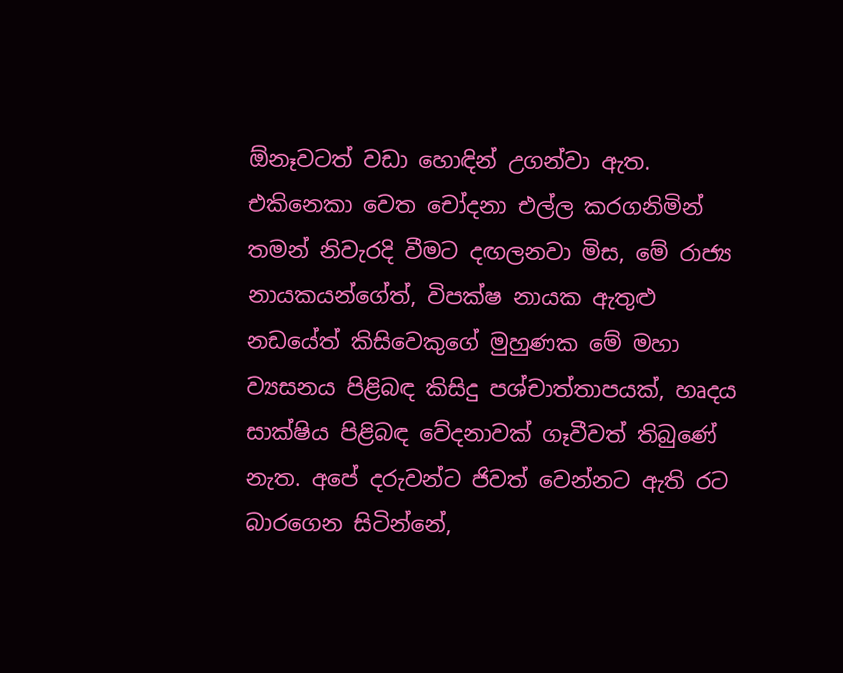ඕනෑවටත් වඩා හොඳින් උගන්වා ඇත. එකිනෙකා වෙත චෝදනා එල්ල කරගනිමින් තමන් නිවැරදි වීමට දඟලනවා මිස, මේ රාජ්‍ය නායකයන්ගේත්, විපක්ෂ නායක ඇතුළු නඩයේත් කිසිවෙකුගේ මුහුණක මේ මහා ව්‍යසනය පිළිබඳ කිසිදු පශ්චාත්තාපයක්, හෘදය සාක්ෂිය පිළිබඳ වේදනාවක් ගෑවීවත් තිබුණේ නැත. අපේ දරුවන්ට ජිවත් වෙන්නට ඇති රට බාරගෙන සිටින්නේ,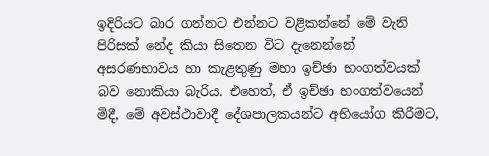ඉදිරියට බාර ගන්නට එන්නට වළිකන්නේ මේ වැනි පිරිසක් නේද කියා සිතෙන විට දැනෙන්නේ අසරණභාවය හා කැළතුණු මහා ඉච්ඡා භංගත්වයක් බව නොකියා බැරිය. එහෙත්, ඒ ඉච්ඡා භංගත්වයෙන් මිදී, මේ අවස්ථාවාදී දේශපාලකයන්ට අභියෝග කිරීමට,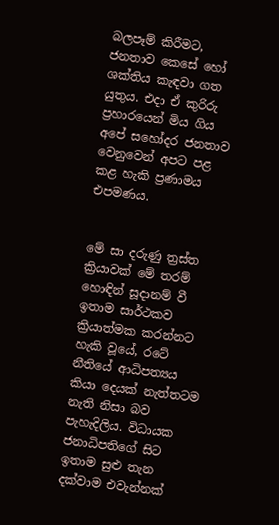බලපෑම් කිරීමට, ජනතාව කෙසේ හෝ ශක්තිය කැඳවා ගත යුතුය. එදා ඒ කුරිරු ප්‍රහාරයෙන් මිය ගිය අපේ සහෝදර ජනතාව වෙනුවෙන් අපට පළ කළ හැකි ප්‍රණාමය එපමණය.


මේ සා දරුණු ත්‍රස්ත ක්‍රියාවක් මේ තරම් හොඳින් සූදානම් වී ඉතාම සාර්ථකව ක්‍රියාත්මක කරන්නට හැකි වූයේ, රටේ නීතියේ ආධිපත්‍යය කියා දෙයක් නැත්තටම නැති නිසා බව පැහැදිලිය. විධායක ජනාධිපතිගේ සිට ඉතාම සුළු තැන දක්වාම එවැන්නක්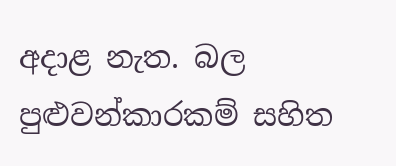අදාළ නැත. බල පුළුවන්කාරකම් සහිත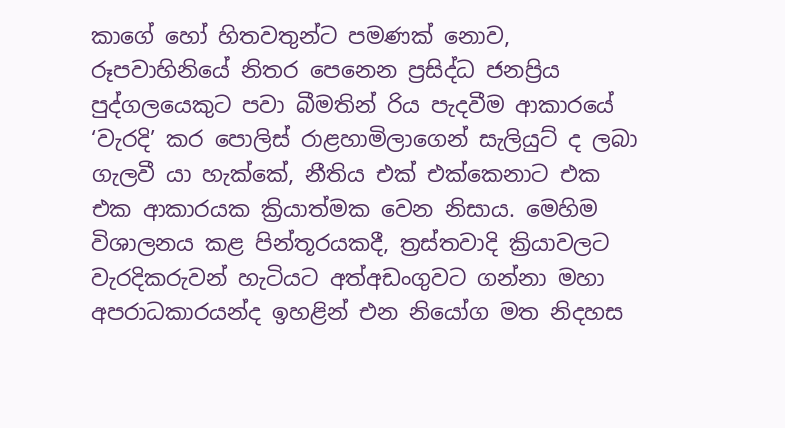කාගේ හෝ හිතවතුන්ට පමණක් නොව, රූපවාහිනියේ නිතර පෙනෙන ප්‍රසිද්ධ ජනප්‍රිය පුද්ගලයෙකුට පවා බීමතින් රිය පැදවීම ආකාරයේ ‘වැරදි’ කර පොලිස් රාළහාමිලාගෙන් සැලියුට් ද ලබා ගැලවී යා හැක්කේ, නීතිය එක් එක්කෙනාට එක එක ආකාරයක ක්‍රියාත්මක වෙන නිසාය. මෙහිම විශාලනය කළ පින්තූරයකදී, ත්‍රස්තවාදි ක්‍රියාවලට වැරදිකරුවන් හැටියට අත්අඩංගුවට ගන්නා මහා අපරාධකාරයන්ද ඉහළින් එන නියෝග මත නිදහස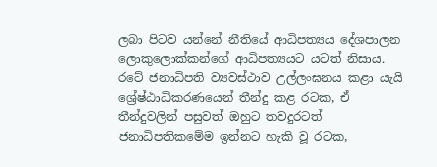ලබා පිටව යන්නේ නීතියේ ආධිපත්‍යය දේශපාලන ලොකුලොක්කන්ගේ ආධිපත්‍යයට යටත් නිසාය. රටේ ජනාධිපති ව්‍යවස්ථාව උල්ලංඝනය කළා යැයි ශ්‍රේෂ්ඨාධිකරණයෙන් තීන්දු කළ රටක, ඒ තීන්දුවලින් පසුවත් ඔහුට තවදුරටත් ජනාධිපතිකමේම ඉන්නට හැකි වූ රටක,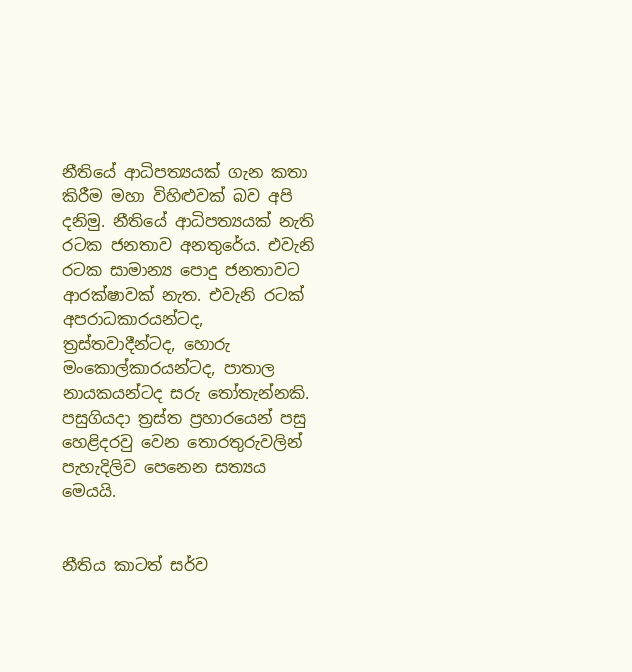නීතියේ ආධිපත්‍යයක් ගැන කතා කිරීම මහා විහිළුවක් බව අපි දනිමු. නීතියේ ආධිපත්‍යයක් නැති රටක ජනතාව අනතුරේය. එවැනි රටක සාමාන්‍ය පොදු ජනතාවට ආරක්ෂාවක් නැත. එවැනි රටක් අපරාධකාරයන්ටද, ත්‍රස්තවාදීන්ටද, හොරු මංකොල්කාරයන්ටද, පාතාල නායකයන්ටද සරු තෝතැන්නකි. පසුගියදා ත්‍රස්ත ප්‍රහාරයෙන් පසු හෙළිදරවු වෙන තොරතුරුවලින් පැහැදිලිව පෙනෙන සත්‍යය මෙයයි.


නීතිය කාටත් සර්ව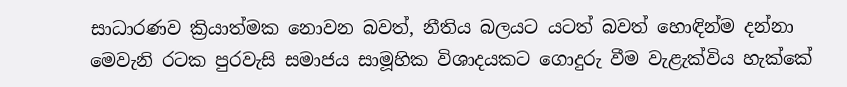සාධාරණව ක්‍රියාත්මක නොවන බවත්, නීතිය බලයට යටත් බවත් හොඳින්ම දන්නා මෙවැනි රටක පුරවැසි සමාජය සාමූහික විශාදයකට ගොදුරු වීම වැළැක්විය හැක්කේ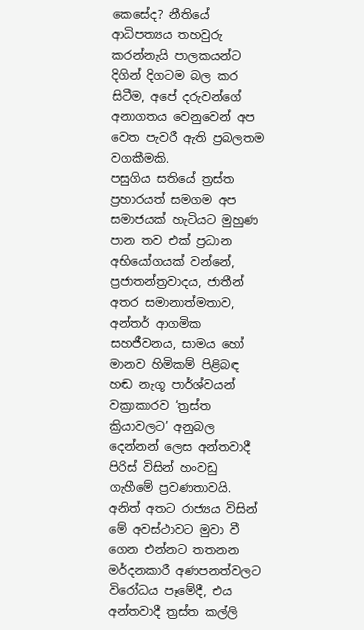කෙසේද? නීතියේ ආධිපත්‍යය තහවුරු කරන්නැයි පාලකයන්ට දිගින් දිගටම බල කර සිටීම, අපේ දරුවන්ගේ අනාගතය වෙනුවෙන් අප වෙත පැවරී ඇති ප්‍රබලතම වගකීමකි.
පසුගිය සතියේ ත්‍රස්ත ප්‍රහාරයත් සමගම අප සමාජයක් හැටියට මුහුණ පාන තව එක් ප්‍රධාන අභියෝගයක් වන්නේ, ප්‍රජාතන්ත්‍රවාදය, ජාතීන් අතර සමානාත්මතාව, අන්තර් ආගමික සහජීවනය, සාමය හෝ මානව හිමිකම් පිළිබඳ හඬ නැගූ පාර්ශ්වයන් වක්‍රාකාරව ‘ත්‍රස්ත ක්‍රියාවලට’ අනුබල දෙන්නන් ලෙස අන්තවාදී පිරිස් විසින් හංවඩු ගැහීමේ ප්‍රවණතාවයි. අනිත් අතට රාජ්‍යය විසින් මේ අවස්ථාවට මුවා වී ගෙන එන්නට තතනන මර්දනකාරී අණපනත්වලට විරෝධය පෑමේදී, එය අන්තවාදී ත්‍රස්ත කල්ලි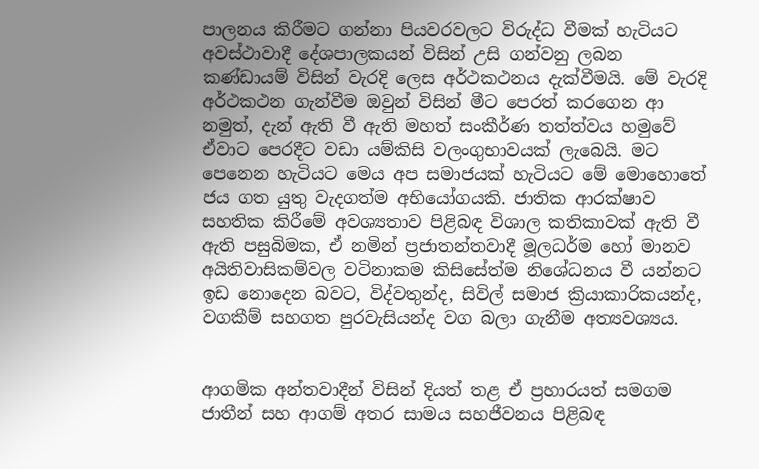පාලනය කිරීමට ගන්නා පියවරවලට විරුද්ධ වීමක් හැටියට අවස්ථාවාදී දේශපාලකයන් විසින් උසි ගන්වනු ලබන කණ්ඩායම් විසින් වැරදි ලෙස අර්ථකථනය දැක්වීමයි. මේ වැරදි අර්ථකථන ගැන්වීම ඔවුන් විසින් මීට පෙරත් කරගෙන ආ නමුත්, දැන් ඇති වී ඇති මහත් සංකීර්ණ තත්ත්වය හමුවේ ඒවාට පෙරදීට වඩා යම්කිසි වලංගුභාවයක් ලැබෙයි. මට පෙනෙන හැටියට මෙය අප සමාජයක් හැටියට මේ මොහොතේ ජය ගත යුතු වැදගත්ම අභියෝගයකි. ජාතික ආරක්ෂාව සහතික කිරීමේ අවශ්‍යතාව පිළිබඳ විශාල කතිකාවක් ඇති වී ඇති පසුබිමක, ඒ නමින් ප්‍රජාතන්තවාදී මූලධර්ම හෝ මානව අයිතිවාසිකම්වල වටිනාකම කිසිසේත්ම නිශේධනය වී යන්නට ඉඩ නොදෙන බවට, විද්වතුන්ද, සිවිල් සමාජ ක්‍රියාකාරිකයන්ද, වගකීම් සහගත පුරවැසියන්ද වග බලා ගැනීම අත්‍යවශ්‍යය.


ආගමික අන්තවාදීන් විසින් දියත් තළ ඒ ප්‍රහාරයත් සමගම ජාතීන් සහ ආගම් අතර සාමය සහජීවනය පිළිබඳ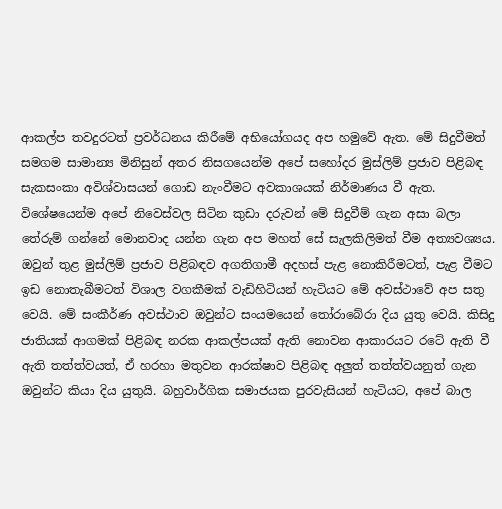ආකල්ප තවදුරටත් ප්‍රවර්ධනය කිරීමේ අභියෝගයද අප හමුවේ ඇත. මේ සිදුවීමත් සමගම සාමාන්‍ය මිනිසුන් අතර නිසගයෙන්ම අපේ සහෝදර මුස්ලිම් ප්‍රජාව පිළිබඳ සැකසංකා අවිශ්වාසයන් ගොඩ නැංවීමට අවකාශයක් නිර්මාණය වී ඇත. විශේෂයෙන්ම අපේ නිවෙස්වල සිටින කුඩා දරුවන් මේ සිදුවීම් ගැන අසා බලා තේරුම් ගන්නේ මොනවාද යන්න ගැන අප මහත් සේ සැලකිලිමත් වීම අත්‍යවශ්‍යය. ඔවුන් තුළ මුස්ලිම් ප්‍රජාව පිළිබඳව අගතිගාමී අදහස් පැළ නොකිරීමටත්, පැළ වීමට ඉඩ නොතැබීමටත් විශාල වගකීමක් වැඩිහිටියන් හැටියට මේ අවස්ථාවේ අප සතු වෙයි. මේ සංකීර්ණ අවස්ථාව ඔවුන්ට සංයමයෙන් තෝරාබේරා දිය යුතු වෙයි. කිසිදු ජාතියක් ආගමක් පිළිබඳ නරක ආකල්පයක් ඇති නොවන ආකාරයට රටේ ඇති වී ඇති තත්ත්වයත්, ඒ හරහා මතුවන ආරක්ෂාව පිළිබඳ අලුත් තත්ත්වයනුත් ගැන ඔවුන්ට කියා දිය යුතුයි. බහුවාර්ගික සමාජයක පුරවැසියන් හැටියට, අපේ බාල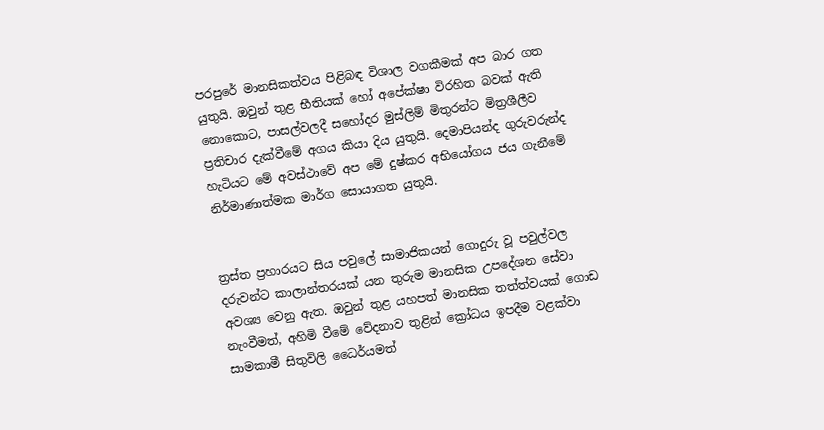පරපුරේ මානසිකත්වය පිළිබඳ විශාල වගකීමක් අප බාර ගත යුතුයි. ඔවුන් තුළ භීතියක් හෝ අපේක්ෂා විරහිත බවක් ඇති නොකොට, පාසල්වලදී සහෝදර මුස්ලිම් මිතුරන්ට මිත්‍රශීලීව ප්‍රතිචාර දැක්වීමේ අගය කියා දිය යුතුයි. දෙමාපියන්ද ගුරුවරුන්ද හැටියට මේ අවස්ථාවේ අප මේ දුෂ්කර අභියෝගය ජය ගැනීමේ නිර්මාණාත්මක මාර්ග සොයාගත යුතුයි.


ත්‍රස්ත ප්‍රහාරයට සිය පවුලේ සාමාජිකයන් ගොදුරු වූ පවුල්වල දරුවන්ට කාලාන්තරයක් යන තුරුම මානසික උපදේශන සේවා අවශ්‍ය වෙනු ඇත. ඔවුන් තුළ යහපත් මානසික තත්ත්වයක් ගොඩ නැංවීමත්, අහිමි වීමේ වේදනාව තුළින් ක්‍රෝධය ඉපදීම වළක්වා සාමකාමී සිතුවිලි ධෛර්යමත්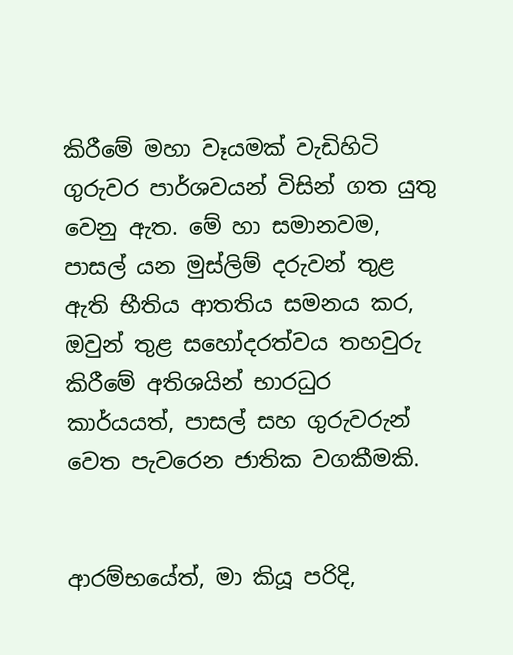කිරීමේ මහා වෑයමක් වැඩිහිටි ගුරුවර පාර්ශවයන් විසින් ගත යුතු වෙනු ඇත. මේ හා සමානවම, පාසල් යන මුස්ලිම් දරුවන් තුළ ඇති භීතිය ආතතිය සමනය කර, ඔවුන් තුළ සහෝදරත්වය තහවුරු කිරීමේ අතිශයින් භාරධුර කාර්යයත්, පාසල් සහ ගුරුවරුන් වෙත පැවරෙන ජාතික වගකීමකි.


ආරම්භයේත්, මා කියූ පරිදි,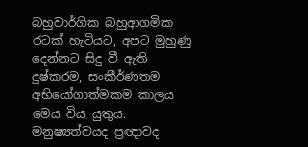බහුවාර්ගික බහුආගමික රටක් හැටියට, අපට මුහුණු දෙන්නට සිදු වී ඇති දුෂ්කරම, සංකීර්ණතම අභියෝගාත්මකම කාලය මෙය විය යුතුය. මනුෂ්‍යත්වයද ප්‍රඥාවද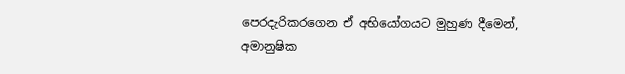පෙරදැරිකරගෙන ඒ අභියෝගයට මුහුණ දීමෙන්, අමානුෂික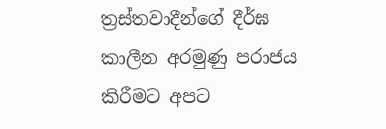ත්‍රස්තවාදීන්ගේ දීර්ඝ කාලීන අරමුණු පරාජය කිරීමට අපට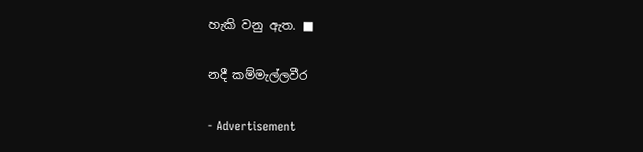හැකි වනු ඇත. ■

නදී කම්මැල්ලවීර

- Advertisement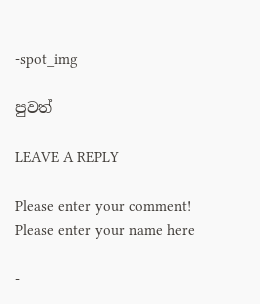-spot_img

පුවත්

LEAVE A REPLY

Please enter your comment!
Please enter your name here

-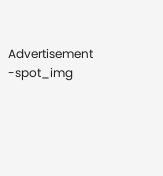Advertisement -spot_img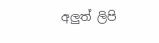අලුත් ලිපි